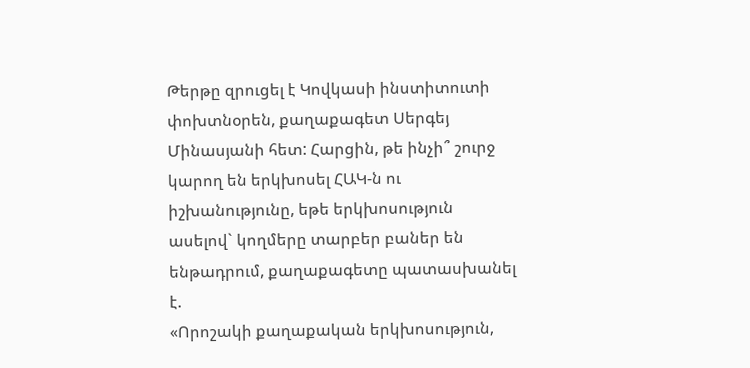Թերթը զրուցել է Կովկասի ինստիտուտի փոխտնօրեն, քաղաքագետ Սերգեյ Մինասյանի հետ: Հարցին, թե ինչի՞ շուրջ կարող են երկխոսել ՀԱԿ-ն ու իշխանությունը, եթե երկխոսություն ասելով` կողմերը տարբեր բաներ են ենթադրում, քաղաքագետը պատասխանել է.
«Որոշակի քաղաքական երկխոսություն,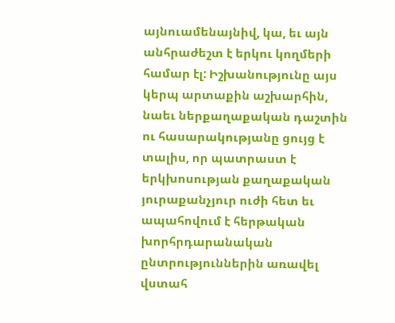այնուամենայնիվ, կա, եւ այն անհրաժեշտ է երկու կողմերի համար էլ: Իշխանությունը այս կերպ արտաքին աշխարհին, նաեւ ներքաղաքական դաշտին ու հասարակությանը ցույց է տալիս, որ պատրաստ է երկխոսության քաղաքական յուրաքանչյուր ուժի հետ եւ ապահովում է հերթական խորհրդարանական ընտրություններին առավել վստահ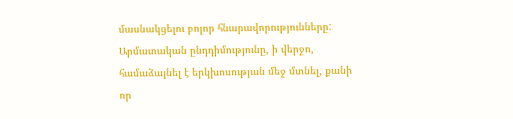մասնակցելու բոլոր հնարավորությունները:
Արմատական ընդդիմությունը, ի վերջո, համաձայնել է երկխոսության մեջ մտնել, քանի որ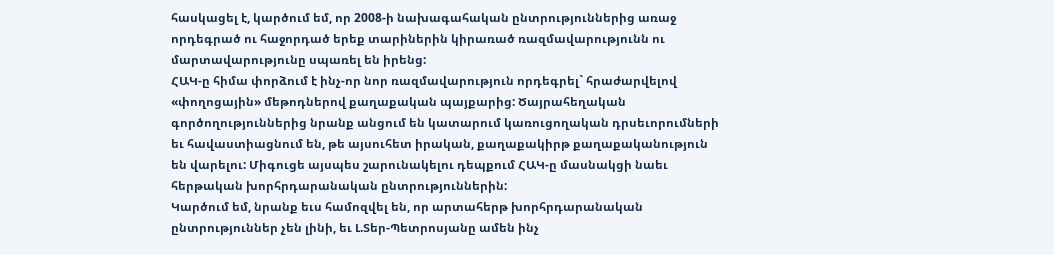հասկացել է, կարծում եմ, որ 2008-ի նախագահական ընտրություններից առաջ որդեգրած ու հաջորդած երեք տարիներին կիրառած ռազմավարությունն ու մարտավարությունը սպառել են իրենց:
ՀԱԿ-ը հիմա փորձում է ինչ-որ նոր ռազմավարություն որդեգրել` հրաժարվելով «փողոցային» մեթոդներով քաղաքական պայքարից: Ծայրահեղական գործողություններից նրանք անցում են կատարում կառուցողական դրսեւորումների եւ հավաստիացնում են, թե այսուհետ իրական, քաղաքակիրթ քաղաքականություն են վարելու: Միգուցե այսպես շարունակելու դեպքում ՀԱԿ-ը մասնակցի նաեւ հերթական խորհրդարանական ընտրություններին:
Կարծում եմ, նրանք եւս համոզվել են, որ արտահերթ խորհրդարանական ընտրություններ չեն լինի, եւ Լ.Տեր-Պետրոսյանը ամեն ինչ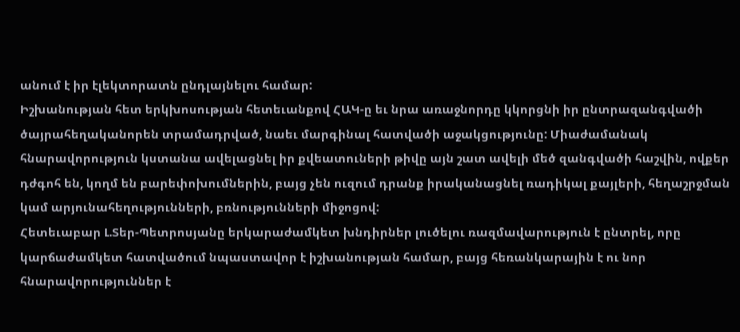անում է իր էլեկտորատն ընդլայնելու համար:
Իշխանության հետ երկխոսության հետեւանքով ՀԱԿ-ը եւ նրա առաջնորդը կկորցնի իր ընտրազանգվածի ծայրահեղականորեն տրամադրված, նաեւ մարգինալ հատվածի աջակցությունը: Միաժամանակ հնարավորություն կստանա ավելացնել իր քվեատուների թիվը այն շատ ավելի մեծ զանգվածի հաշվին, ովքեր դժգոհ են, կողմ են բարեփոխումներին, բայց չեն ուզում դրանք իրականացնել ռադիկալ քայլերի, հեղաշրջման կամ արյունահեղությունների, բռնությունների միջոցով:
Հետեւաբար Լ.Տեր-Պետրոսյանը երկարաժամկետ խնդիրներ լուծելու ռազմավարություն է ընտրել, որը կարճաժամկետ հատվածում նպաստավոր է իշխանության համար, բայց հեռանկարային է ու նոր հնարավորություններ է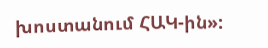խոստանում ՀԱԿ-ին»: